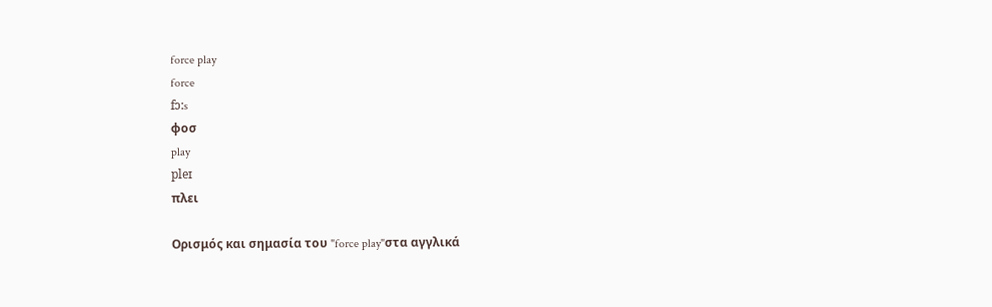force play
force
fɔ:s
φοσ
play
pleɪ
πλει

Ορισμός και σημασία του "force play"στα αγγλικά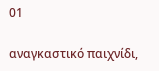01

αναγκαστικό παιχνίδι,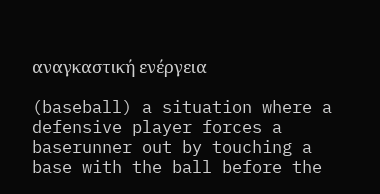αναγκαστική ενέργεια

(baseball) a situation where a defensive player forces a baserunner out by touching a base with the ball before the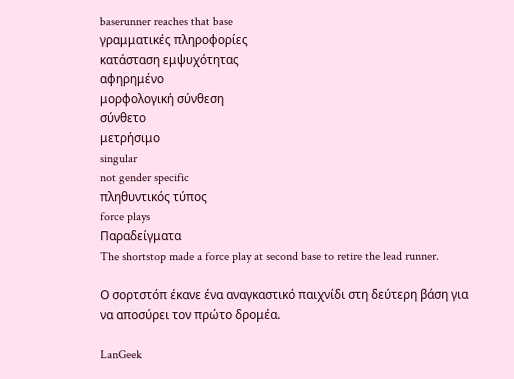baserunner reaches that base
γραμματικές πληροφορίες
κατάσταση εμψυχότητας
αφηρημένο
μορφολογική σύνθεση
σύνθετο
μετρήσιμο
singular
not gender specific
πληθυντικός τύπος
force plays
Παραδείγματα
The shortstop made a force play at second base to retire the lead runner.

Ο σορτστόπ έκανε ένα αναγκαστικό παιχνίδι στη δεύτερη βάση για να αποσύρει τον πρώτο δρομέα.

LanGeek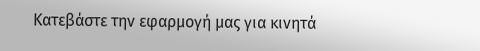Κατεβάστε την εφαρμογή μας για κινητά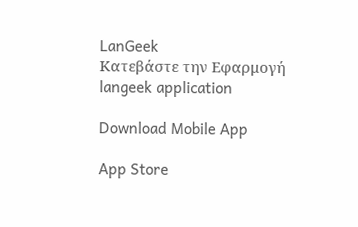LanGeek
Κατεβάστε την Εφαρμογή
langeek application

Download Mobile App

App Store